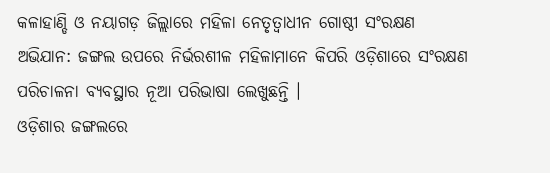କଳାହାଣ୍ଡି ଓ ନୟାଗଡ଼ ଜିଲ୍ଲାରେ ମହିଳା ନେତୃତ୍ୱାଧୀନ ଗୋଷ୍ଠୀ ସଂରକ୍ଷଣ ଅଭିଯାନ: ଜଙ୍ଗଲ ଉପରେ ନିର୍ଭରଶୀଳ ମହିଳାମାନେ କିପରି ଓଡ଼ିଶାରେ ସଂରକ୍ଷଣ ପରିଚାଳନା ବ୍ୟବସ୍ଥାର ନୂଆ ପରିଭାଷା ଲେଖୁଛନ୍ତି ।
ଓଡ଼ିଶାର ଜଙ୍ଗଲରେ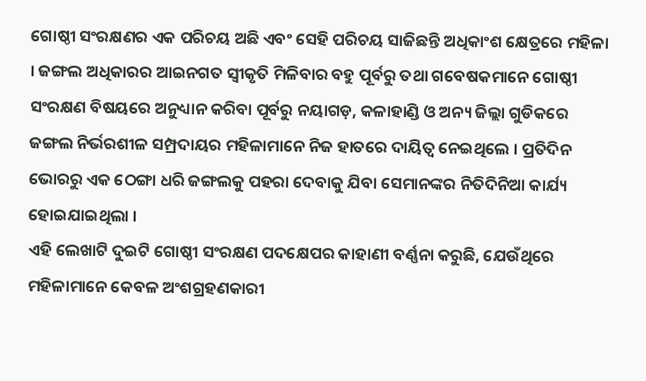ଗୋଷ୍ଠୀ ସଂରକ୍ଷଣର ଏକ ପରିଚୟ ଅଛି ଏବଂ ସେହି ପରିଚୟ ସାଜିଛନ୍ତି ଅଧିକାଂଶ କ୍ଷେତ୍ରରେ ମହିଳା । ଜଙ୍ଗଲ ଅଧିକାରର ଆଇନଗତ ସ୍ୱୀକୃତି ମିଳିବାର ବହୁ ପୂର୍ବରୁ ତଥା ଗବେଷକମାନେ ଗୋଷ୍ଠୀ ସଂରକ୍ଷଣ ବିଷୟରେ ଅନୁଧ୍ୟାନ କରିବା ପୂର୍ବରୁ ନୟାଗଡ଼, କଳାହାଣ୍ଡି ଓ ଅନ୍ୟ ଜିଲ୍ଲା ଗୁଡିକରେ ଜଙ୍ଗଲ ନିର୍ଭରଶୀଳ ସମ୍ପ୍ରଦାୟର ମହିଳାମାନେ ନିଜ ହାତରେ ଦାୟିତ୍ୱ ନେଇଥିଲେ । ପ୍ରତିଦିନ ଭୋରରୁ ଏକ ଠେଙ୍ଗା ଧରି ଜଙ୍ଗଲକୁ ପହରା ଦେବାକୁ ଯିବା ସେମାନଙ୍କର ନିତିଦିନିଆ କାର୍ଯ୍ୟ ହୋଇଯାଇଥିଲା ।
ଏହି ଲେଖାଟି ଦୁଇଟି ଗୋଷ୍ଠୀ ସଂରକ୍ଷଣ ପଦକ୍ଷେପର କାହାଣୀ ବର୍ଣ୍ଣନା କରୁଛି, ଯେଉଁଥିରେ ମହିଳାମାନେ କେବଳ ଅଂଶଗ୍ରହଣକାରୀ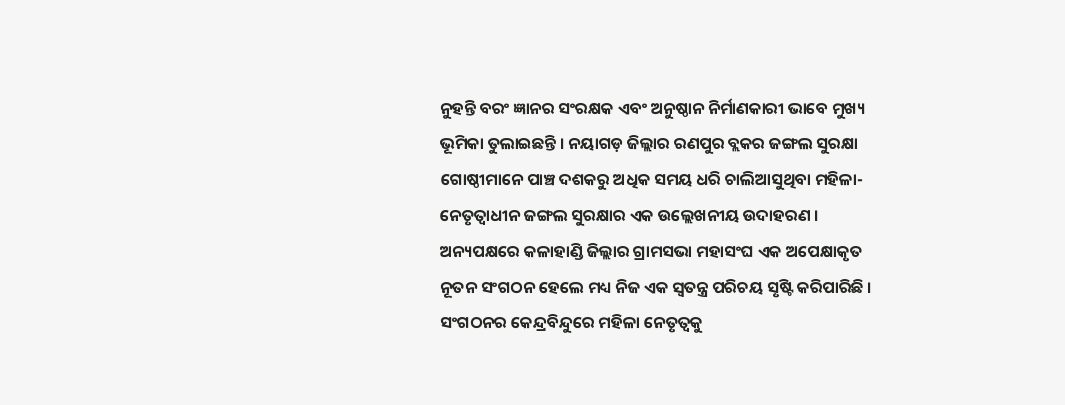ନୁହନ୍ତି ବରଂ ଜ୍ଞାନର ସଂରକ୍ଷକ ଏବଂ ଅନୁଷ୍ଠାନ ନିର୍ମାଣକାରୀ ଭାବେ ମୁଖ୍ୟ ଭୂମିକା ତୁଲାଇଛନ୍ତି । ନୟାଗଡ଼ ଜିଲ୍ଲାର ରଣପୁର ବ୍ଲକର ଜଙ୍ଗଲ ସୁରକ୍ଷା ଗୋଷ୍ଠୀମାନେ ପାଞ୍ଚ ଦଶକରୁ ଅଧିକ ସମୟ ଧରି ଚାଲିଆସୁଥିବା ମହିଳା-ନେତୃତ୍ୱାଧୀନ ଜଙ୍ଗଲ ସୁରକ୍ଷାର ଏକ ଉଲ୍ଲେଖନୀୟ ଉଦାହରଣ । ଅନ୍ୟପକ୍ଷରେ କଳାହାଣ୍ଡି ଜିଲ୍ଲାର ଗ୍ରାମସଭା ମହାସଂଘ ଏକ ଅପେକ୍ଷାକୃତ ନୂତନ ସଂଗଠନ ହେଲେ ମଧ୍ୟ ନିଜ ଏକ ସ୍ୱତନ୍ତ୍ର ପରିଚୟ ସୃଷ୍ଟି କରିପାରିଛି । ସଂଗଠନର କେନ୍ଦ୍ରବିନ୍ଦୁରେ ମହିଳା ନେତୃତ୍ୱକୁ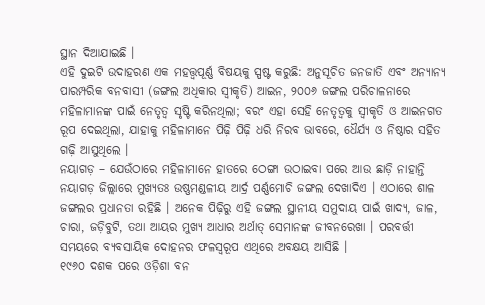ସ୍ଥାନ ଦିଆଯାଇଛି ।
ଏହି ଦୁଇଟି ଉଦାହରଣ ଏକ ମହତ୍ତ୍ୱପୂର୍ଣ୍ଣ ବିଷୟକୁ ସ୍ପଷ୍ଟ କରୁଛି: ଅନୁସୂଚିତ ଜନଜାତି ଏବଂ ଅନ୍ୟାନ୍ୟ ପାରମ୍ପରିକ ବନବାସୀ (ଜଙ୍ଗଲ ଅଧିକାର ସ୍ୱୀକୃତି) ଆଇନ, ୨୦୦୬ ଜଙ୍ଗଲ ପରିଚାଳନାରେ ମହିଳାମାନଙ୍କ ପାଇଁ ନେତୃତ୍ୱ ସୃଷ୍ଟି କରିନଥିଲା; ବରଂ ଏହା ସେହି ନେତୃତ୍ୱକୁ ସ୍ୱୀକୃତି ଓ ଆଇନଗତ ରୂପ ଦେଇଥିଲା, ଯାହାକୁ ମହିଳାମାନେ ପିଢ଼ି ପିଢ଼ି ଧରି ନିରବ ଭାବରେ, ଧୈର୍ଯ୍ୟ ଓ ନିଷ୍ଠାର ସହିତ ଗଢ଼ି ଆସୁଥିଲେ ।
ନୟାଗଡ଼ – ଯେଉଁଠାରେ ମହିଳାମାନେ ହାତରେ ଠେଙ୍ଗା ଉଠାଇବା ପରେ ଆଉ ଛାଡ଼ି ନାହାନ୍ତି
ନୟାଗଡ଼ ଜିଲ୍ଲାରେ ମୁଖ୍ୟତଃ ଉଷ୍ଣମଣ୍ଡଳୀୟ ଆର୍ଦ୍ର ପର୍ଣ୍ଣମୋଚି ଜଙ୍ଗଲ ଦେଖାଦିଏ । ଏଠାରେ ଶାଳ ଜଙ୍ଗଲର ପ୍ରଧାନତା ରହିଛି । ଅନେକ ପିଢ଼ିରୁ ଏହି ଜଙ୍ଗଲ ସ୍ଥାନୀୟ ସମୁଦାୟ ପାଇଁ ଖାଦ୍ୟ, ଜାଳ, ଚାରା, ଜଡ଼ିବୁଟି, ତଥା ଆୟର ମୁଖ୍ୟ ଆଧାର ଅର୍ଥାତ୍ ସେମାନଙ୍କ ଜୀବନରେଖା । ପରବର୍ତ୍ତୀ ସମୟରେ ବ୍ୟବସାୟିକ ଦୋହନର ଫଳସ୍ୱରୂପ ଏଥିରେ ଅବକ୍ଷୟ ଆସିଛି ।
୧୯୬୦ ଦଶକ ପରେ ଓଡ଼ିଶା ବନ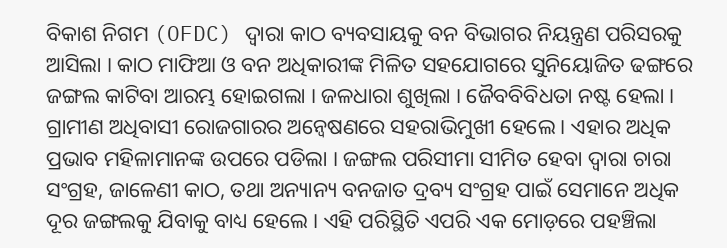ବିକାଶ ନିଗମ (OFDC) ଦ୍ୱାରା କାଠ ବ୍ୟବସାୟକୁ ବନ ବିଭାଗର ନିୟନ୍ତ୍ରଣ ପରିସରକୁ ଆସିଲା । କାଠ ମାଫିଆ ଓ ବନ ଅଧିକାରୀଙ୍କ ମିଳିତ ସହଯୋଗରେ ସୁନିୟୋଜିତ ଢଙ୍ଗରେ ଜଙ୍ଗଲ କାଟିବା ଆରମ୍ଭ ହୋଇଗଲା । ଜଳଧାରା ଶୁଖିଲା । ଜୈବବିବିଧତା ନଷ୍ଟ ହେଲା । ଗ୍ରାମୀଣ ଅଧିବାସୀ ରୋଜଗାରର ଅନ୍ୱେଷଣରେ ସହରାଭିମୁଖୀ ହେଲେ । ଏହାର ଅଧିକ ପ୍ରଭାବ ମହିଳାମାନଙ୍କ ଉପରେ ପଡିଲା । ଜଙ୍ଗଲ ପରିସୀମା ସୀମିତ ହେବା ଦ୍ୱାରା ଚାରା ସଂଗ୍ରହ, ଜାଳେଣୀ କାଠ, ତଥା ଅନ୍ୟାନ୍ୟ ବନଜାତ ଦ୍ରବ୍ୟ ସଂଗ୍ରହ ପାଇଁ ସେମାନେ ଅଧିକ ଦୂର ଜଙ୍ଗଲକୁ ଯିବାକୁ ବାଧ୍ୟ ହେଲେ । ଏହି ପରିସ୍ଥିତି ଏପରି ଏକ ମୋଡ଼ରେ ପହଞ୍ଚିଲା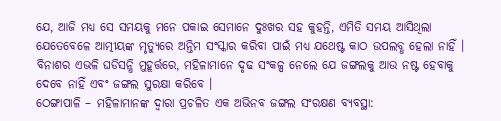ଯେ, ଆଜି ମଧ୍ୟ ସେ ସମୟକୁ ମନେ ପକାଇ ସେମାନେ ଦୁଃଖର ସହ କୁହନ୍ତି, ଏମିତି ସମୟ ଆସିଥିଲା ଯେତେବେଳେ ଆତ୍ମୀୟଙ୍କ ମୃତ୍ୟୁରେ ଅନ୍ତିମ ସଂସ୍କାର କରିବା ପାଇଁ ମଧ୍ୟ ଯଥେଷ୍ଟ କାଠ ଉପଲବ୍ଧ ହେଲା ନାହିଁ । ବିନାଶର ଏଭଳି ଘଡିସନ୍ଧି ମୁହୂର୍ତ୍ତରେ, ମହିଳାମାନେ ଦୃଢ ସଂକଳ୍ପ ନେଲେ ଯେ ଜଙ୍ଗଲକୁ ଆଉ ନଷ୍ଟ ହେବାକୁ ଦେବେ ନାହିଁ ଏବଂ ଜଙ୍ଗଲ ସୁରକ୍ଷା କରିବେ ।
ଠେଙ୍ଗାପାଳି – ମହିଳାମାନଙ୍କ ଦ୍ୱାରା ପ୍ରଚଳିତ ଏକ ଅଭିନବ ଜଙ୍ଗଲ ସଂରକ୍ଷଣ ବ୍ୟବସ୍ଥା: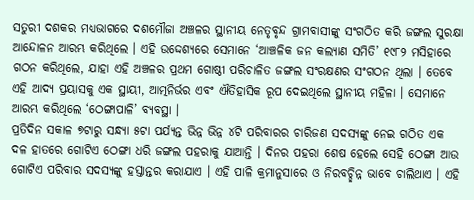ସତୁରୀ ଦଶକର ମଧ୍ୟଭାଗରେ ଦଶମୌଜା ଅଞ୍ଚଳର ସ୍ଥାନୀୟ ନେତୃବୃନ୍ଦ ଗ୍ରାମବାସୀଙ୍କୁ ସଂଗଠିତ କରି ଜଙ୍ଗଲ ସୁରକ୍ଷା ଆନ୍ଦୋଳନ ଆରମ୍ଭ କରିଥିଲେ । ଏହି ଉଦ୍ଦେଶ୍ୟରେ ସେମାନେ ‘ଆଞ୍ଚଳିକ ଜନ କଲ୍ୟାଣ ସମିତି’ ୧୯୮୨ ମସିହାରେ ଗଠନ କରିଥିଲେ, ଯାହା ଏହି ଅଞ୍ଚଳର ପ୍ରଥମ ଗୋଷ୍ଠୀ ପରିଚାଳିତ ଜଙ୍ଗଲ ସଂରକ୍ଷଣର ସଂଗଠନ ଥିଲା । ତେବେ ଏହି ଆଦ୍ୟ ପ୍ରୟାସକୁ ଏକ ସ୍ଥାୟୀ, ଆତ୍ମନିର୍ଭର ଏବଂ ଐତିହାସିକ ରୂପ ଦେଇଥିଲେ ସ୍ଥାନୀୟ ମହିଳା । ସେମାନେ ଆରମ୍ଭ କରିଥିଲେ ‘ଠେଙ୍ଗାପାଳି’ ବ୍ୟବସ୍ଥା ।
ପ୍ରତିଦିନ ସକାଳ ୭ଟାରୁ ସନ୍ଧ୍ୟା ୫ଟା ପର୍ଯ୍ୟନ୍ତ ଭିନ୍ନ ଭିନ୍ନ ୪ଟି ପରିବାରର ଚାରିଜଣ ସଦସ୍ୟଙ୍କୁ ନେଇ ଗଠିତ ଏକ ଦଳ ହାତରେ ଗୋଟିଏ ଠେଙ୍ଗା ଧରି ଜଙ୍ଗଲ ପହରାକୁ ଯାଆନ୍ତି । ଦିନର ପହରା ଶେଷ ହେଲେ ସେହି ଠେଙ୍ଗା ଆଉ ଗୋଟିଏ ପରିବାର ସଦସ୍ୟଙ୍କୁ ହସ୍ତାନ୍ତର କରାଯାଏ । ଏହି ପାଳି କ୍ରମାନୁସାରେ ଓ ନିରବଚ୍ଛିନ୍ନ ଭାବେ ଚାଲିଥାଏ । ଏହି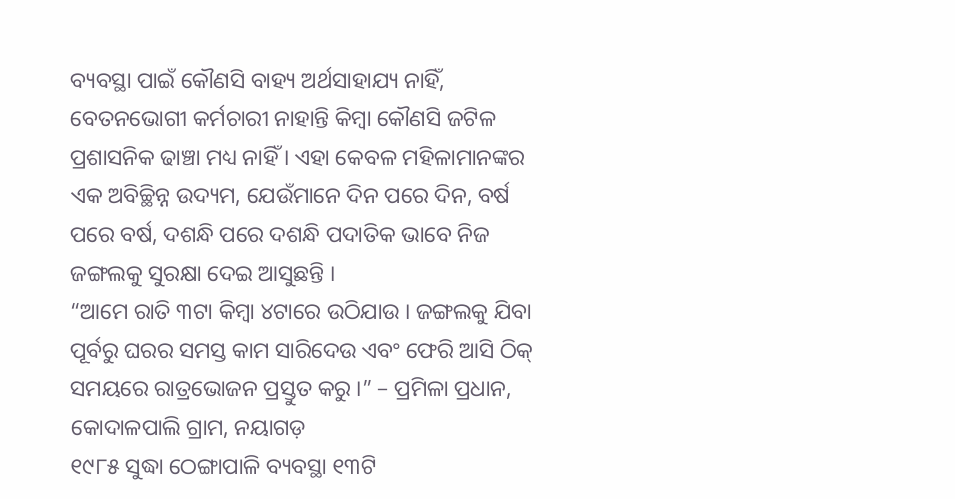ବ୍ୟବସ୍ଥା ପାଇଁ କୌଣସି ବାହ୍ୟ ଅର୍ଥସାହାଯ୍ୟ ନାହିଁ, ବେତନଭୋଗୀ କର୍ମଚାରୀ ନାହାନ୍ତି କିମ୍ୱା କୌଣସି ଜଟିଳ ପ୍ରଶାସନିକ ଢାଞ୍ଚା ମଧ୍ୟ ନାହିଁ । ଏହା କେବଳ ମହିଳାମାନଙ୍କର ଏକ ଅବିଚ୍ଛିନ୍ନ ଉଦ୍ୟମ, ଯେଉଁମାନେ ଦିନ ପରେ ଦିନ, ବର୍ଷ ପରେ ବର୍ଷ, ଦଶନ୍ଧି ପରେ ଦଶନ୍ଧି ପଦାତିକ ଭାବେ ନିଜ ଜଙ୍ଗଲକୁ ସୁରକ୍ଷା ଦେଇ ଆସୁଛନ୍ତି ।
“ଆମେ ରାତି ୩ଟା କିମ୍ୱା ୪ଟାରେ ଉଠିଯାଉ । ଜଙ୍ଗଲକୁ ଯିବା ପୂର୍ବରୁ ଘରର ସମସ୍ତ କାମ ସାରିଦେଉ ଏବଂ ଫେରି ଆସି ଠିକ୍ ସମୟରେ ରାତ୍ରଭୋଜନ ପ୍ରସ୍ତୁତ କରୁ ।” – ପ୍ରମିଳା ପ୍ରଧାନ, କୋଦାଳପାଲି ଗ୍ରାମ, ନୟାଗଡ଼
୧୯୮୫ ସୁଦ୍ଧା ଠେଙ୍ଗାପାଳି ବ୍ୟବସ୍ଥା ୧୩ଟି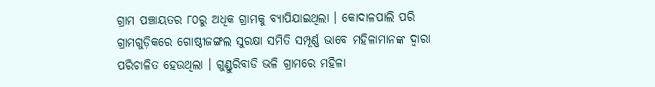ଗ୍ରାମ ପଞ୍ଚାୟତର ୮୦ରୁ ଅଧିକ ଗ୍ରାମକୁ ବ୍ୟାପିଯାଇଥିଲା । କୋଦାଳପାଲି ପରି ଗ୍ରାମଗୁଡ଼ିକରେ ଗୋଷ୍ଠୀଜଙ୍ଗଲ ସୁରକ୍ଷା ସମିତି ସମ୍ପୂର୍ଣ୍ଣ ଭାବେ ମହିଳାମାନଙ୍କ ଦ୍ୱାରା ପରିଚାଳିତ ହେଉଥିଲା । ଗୁଣ୍ଡୁରିବାଡି ଭଳି ଗ୍ରାମରେ ମହିଳା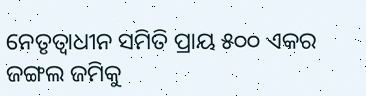ନେତୃତ୍ୱାଧୀନ ସମିତି ପ୍ରାୟ ୫୦୦ ଏକର ଜଙ୍ଗଲ ଜମିକୁ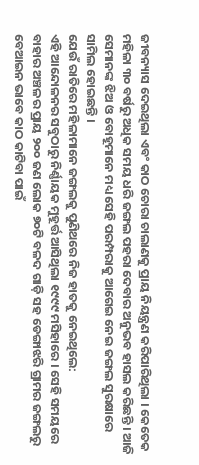ଜୀବନ୍ୟାସ ଦେଇଥିଲା ଏବଂ କାଠ ଚୋରା ଚାଲାଣକୁ ପ୍ରାୟ ନିୟନ୍ତ୍ରଣ କରିପାରିଥିଲା । କେତେକ ମହିଳା ୩୦ ବର୍ଷରୁ ଅଧିକ ସମୟ ଧରି ଜଙ୍ଗଲ ପହରା ଦେବାର ଅନୁଭବ ହାସଲ କରିଛନ୍ତି । ଆଜି ସେମାନଙ୍କ ଝିଅ ଓ ବୋହୂମାନେ ମଧ୍ୟ ସେହି ପରମ୍ପରାକୁ ଆଗେଇ ନେଇ ଜଙ୍ଗଲ ସୁରକ୍ଷାରେ ସାମିଲ ହୋଇଛନ୍ତି ।
ଯେଉଁ ରାତିରେ ମହିଳାମାନେ ଜଙ୍ଗଲକୁ ପୁଣିଥରେ ନିଜ ହାତକୁ ନେଇଥିଲେ:
ଏହି ଆନ୍ଦୋଳନର ସବୁଠାରୁ ନିର୍ଣ୍ଣାୟକ ମୁହୂର୍ତ୍ତ ଆସିଥିଲା ୧୯୯୯ ମସିହାରେ । ସେହି ସମୟରେ ବାହାର ଅଞ୍ଚଳର ପ୍ରାୟ ୨୦୦ ଜଣ ଲୋକ ୭୦ଟି ବଳଦ ଗାଡ଼ି ସହ ଡେଙ୍ଗାଝରି ଗ୍ରାମର ଜଙ୍ଗଲରୁ ବେଆଇନ ଭାବେ କାଠ କାଟିବା ପାଇଁ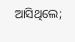ଆସିଥିଲେ;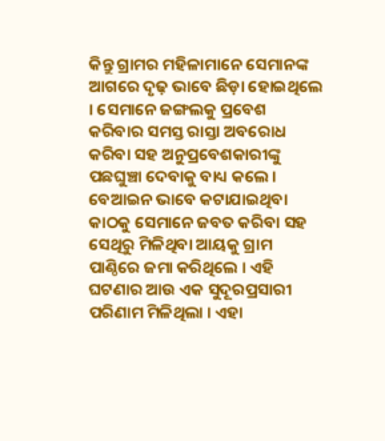କିନ୍ତୁ ଗ୍ରାମର ମହିଳାମାନେ ସେମାନଙ୍କ ଆଗରେ ଦୃଢ଼ ଭାବେ ଛିଡ଼ା ହୋଇଥିଲେ । ସେମାନେ ଜଙ୍ଗଲକୁ ପ୍ରବେଶ କରିବାର ସମସ୍ତ ରାସ୍ତା ଅବରୋଧ କରିବା ସହ ଅନୁପ୍ରବେଶକାରୀଙ୍କୁ ପଛଘୁଞ୍ଚା ଦେବାକୁ ବାଧ୍ୟ କଲେ । ବେଆଇନ ଭାବେ କଟାଯାଇଥିବା କାଠକୁ ସେମାନେ ଜବତ କରିବା ସହ ସେଥିରୁ ମିଳିଥିବା ଆୟକୁ ଗ୍ରାମ ପାଣ୍ଠିରେ ଜମା କରିଥିଲେ । ଏହି ଘଟଣାର ଆଉ ଏକ ସୁଦୂରପ୍ରସାରୀ ପରିଣାମ ମିଳିଥିଲା । ଏହା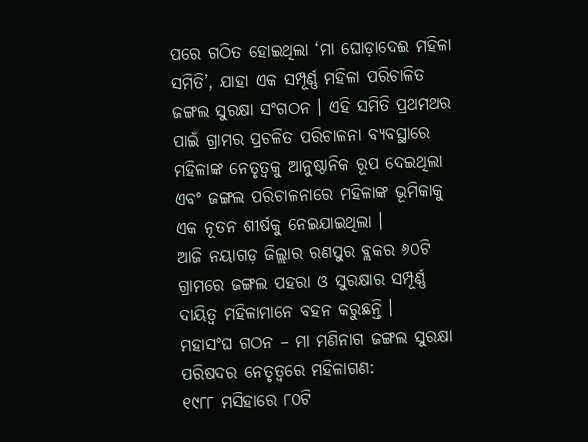ପରେ ଗଠିତ ହୋଇଥିଲା ‘ମା ଘୋଡ଼ାଦେଈ ମହିଳା ସମିତି’, ଯାହା ଏକ ସମ୍ପୂର୍ଣ୍ଣ ମହିଳା ପରିଚାଳିତ ଜଙ୍ଗଲ ସୁରକ୍ଷା ସଂଗଠନ । ଏହି ସମିତି ପ୍ରଥମଥର ପାଇଁ ଗ୍ରାମର ପ୍ରଚଳିତ ପରିଚାଳନା ବ୍ୟବସ୍ଥାରେ ମହିଳାଙ୍କ ନେତୃତ୍ୱକୁ ଆନୁଷ୍ଠାନିକ ରୂପ ଦେଇଥିଲା ଏବଂ ଜଙ୍ଗଲ ପରିଚାଳନାରେ ମହିଳାଙ୍କ ଭୂମିକାକୁ ଏକ ନୂତନ ଶୀର୍ଷକୁ ନେଇଯାଇଥିଲା ।
ଆଜି ନୟାଗଡ଼ ଜିଲ୍ଲାର ରଣପୁର ବ୍ଲକର ୬୦ଟି ଗ୍ରାମରେ ଜଙ୍ଗଲ ପହରା ଓ ସୁରକ୍ଷାର ସମ୍ପୂର୍ଣ୍ଣ ଦାୟିତ୍ୱ ମହିଳାମାନେ ବହନ କରୁଛନ୍ତି ।
ମହାସଂଘ ଗଠନ – ମା ମଣିନାଗ ଜଙ୍ଗଲ ସୁରକ୍ଷା ପରିଷଦର ନେତୃତ୍ୱରେ ମହିଳାଗଣ:
୧୯୮୮ ମସିହାରେ ୮୦ଟି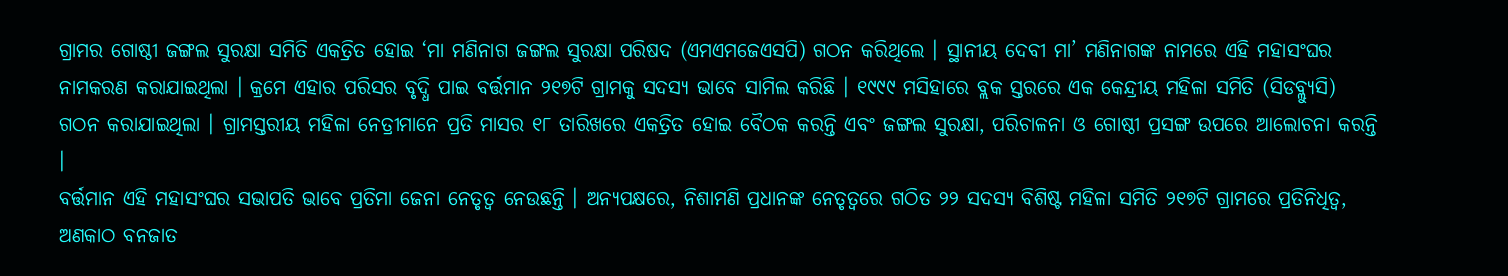ଗ୍ରାମର ଗୋଷ୍ଠୀ ଜଙ୍ଗଲ ସୁରକ୍ଷା ସମିତି ଏକତ୍ରିତ ହୋଇ ‘ମା ମଣିନାଗ ଜଙ୍ଗଲ ସୁରକ୍ଷା ପରିଷଦ (ଏମଏମଜେଏସପି) ଗଠନ କରିଥିଲେ । ସ୍ଥାନୀୟ ଦେବୀ ମା’ ମଣିନାଗଙ୍କ ନାମରେ ଏହି ମହାସଂଘର ନାମକରଣ କରାଯାଇଥିଲା । କ୍ରମେ ଏହାର ପରିସର ବୃଦ୍ଧି ପାଇ ବର୍ତ୍ତମାନ ୨୧୭ଟି ଗ୍ରାମକୁ ସଦସ୍ୟ ଭାବେ ସାମିଲ କରିଛି । ୧୯୯୯ ମସିହାରେ ବ୍ଲକ ସ୍ତରରେ ଏକ କେନ୍ଦ୍ରୀୟ ମହିଳା ସମିତି (ସିଡବ୍ଲ୍ୟୁସି) ଗଠନ କରାଯାଇଥିଲା । ଗ୍ରାମସ୍ତରୀୟ ମହିଳା ନେତ୍ରୀମାନେ ପ୍ରତି ମାସର ୧୮ ତାରିଖରେ ଏକତ୍ରିତ ହୋଇ ବୈଠକ କରନ୍ତି ଏବଂ ଜଙ୍ଗଲ ସୁରକ୍ଷା, ପରିଚାଳନା ଓ ଗୋଷ୍ଠୀ ପ୍ରସଙ୍ଗ ଉପରେ ଆଲୋଚନା କରନ୍ତି ।
ବର୍ତ୍ତମାନ ଏହି ମହାସଂଘର ସଭାପତି ଭାବେ ପ୍ରତିମା ଜେନା ନେତୃତ୍ୱ ନେଉଛନ୍ତି । ଅନ୍ୟପକ୍ଷରେ, ନିଶାମଣି ପ୍ରଧାନଙ୍କ ନେତୃତ୍ୱରେ ଗଠିତ ୨୨ ସଦସ୍ୟ ବିଶିଷ୍ଟ ମହିଳା ସମିତି ୨୧୭ଟି ଗ୍ରାମରେ ପ୍ରତିନିଧିତ୍ୱ, ଅଣକାଠ ବନଜାତ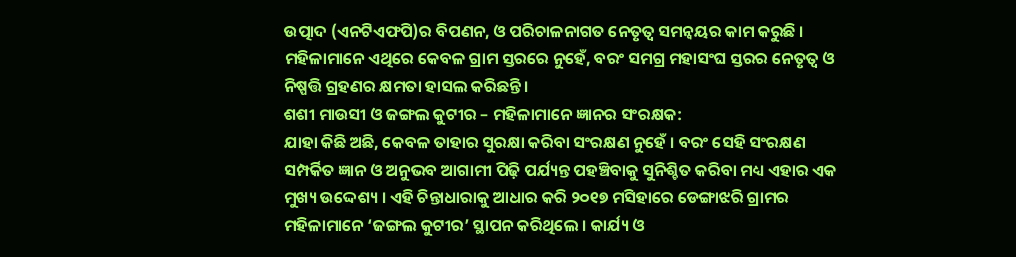ଉତ୍ପାଦ (ଏନଟିଏଫପି)ର ବିପଣନ, ଓ ପରିଚାଳନାଗତ ନେତୃତ୍ୱ ସମନ୍ୱୟର କାମ କରୁଛି । ମହିଳାମାନେ ଏଥିରେ କେବଳ ଗ୍ରାମ ସ୍ତରରେ ନୁହେଁ, ବରଂ ସମଗ୍ର ମହାସଂଘ ସ୍ତରର ନେତୃତ୍ୱ ଓ ନିଷ୍ପତ୍ତି ଗ୍ରହଣର କ୍ଷମତା ହାସଲ କରିଛନ୍ତି ।
ଶଶୀ ମାଉସୀ ଓ ଜଙ୍ଗଲ କୁଟୀର – ମହିଳାମାନେ ଜ୍ଞାନର ସଂରକ୍ଷକ:
ଯାହା କିଛି ଅଛି, କେବଳ ତାହାର ସୁରକ୍ଷା କରିବା ସଂରକ୍ଷଣ ନୁହେଁ । ବରଂ ସେହି ସଂରକ୍ଷଣ ସମ୍ପର୍କିତ ଜ୍ଞାନ ଓ ଅନୁଭବ ଆଗାମୀ ପିଢ଼ି ପର୍ଯ୍ୟନ୍ତ ପହଞ୍ଚିବାକୁ ସୁନିଶ୍ଚିତ କରିବା ମଧ୍ୟ ଏହାର ଏକ ମୁଖ୍ୟ ଉଦ୍ଦେଶ୍ୟ । ଏହି ଚିନ୍ତାଧାରାକୁ ଆଧାର କରି ୨୦୧୭ ମସିହାରେ ଡେଙ୍ଗାଝରି ଗ୍ରାମର ମହିଳାମାନେ ‘ଜଙ୍ଗଲ କୁଟୀର’ ସ୍ଥାପନ କରିଥିଲେ । କାର୍ଯ୍ୟ ଓ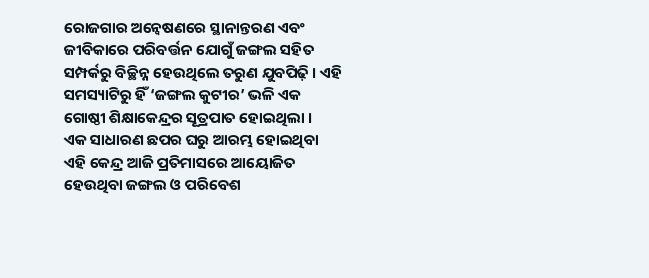ରୋଜଗାର ଅନ୍ୱେଷଣରେ ସ୍ଥାନାନ୍ତରଣ ଏବଂ ଜୀବିକାରେ ପରିବର୍ତ୍ତନ ଯୋଗୁଁ ଜଙ୍ଗଲ ସହିତ ସମ୍ପର୍କରୁ ବିଚ୍ଛିନ୍ନ ହେଉଥିଲେ ତରୁଣ ଯୁବପିଢ଼ି । ଏହି ସମସ୍ୟାଟିରୁ ହିଁ ‘ଜଙ୍ଗଲ କୁଟୀର’ ଭଳି ଏକ ଗୋଷ୍ଠୀ ଶିକ୍ଷାକେନ୍ଦ୍ରର ସୂତ୍ରପାତ ହୋଇଥିଲା ।
ଏକ ସାଧାରଣ ଛପର ଘରୁ ଆରମ୍ଭ ହୋଇଥିବା ଏହି କେନ୍ଦ୍ର ଆଜି ପ୍ରତିମାସରେ ଆୟୋଜିତ ହେଉଥିବା ଜଙ୍ଗଲ ଓ ପରିବେଶ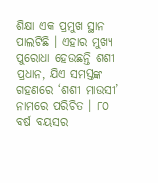ଶିକ୍ଷା ଏକ ପ୍ରମୁଖ ସ୍ଥାନ ପାଲଟିଛି । ଏହାର ମୁଖ୍ୟ ପୁରୋଧା ହେଉଛନ୍ତି ଶଶୀ ପ୍ରଧାନ, ଯିଏ ସମସ୍ତଙ୍କ ଗହଣରେ ‘ଶଶୀ ମାଉସୀ’ ନାମରେ ପରିଚିତ । ୮୦ ବର୍ଷ ବୟସର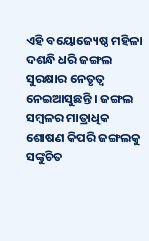ଏହି ବୟୋଜ୍ୟେଷ୍ଠ ମହିଳା ଦଶନ୍ଧି ଧରି ଜଙ୍ଗଲ ସୁରକ୍ଷାର ନେତୃତ୍ୱ ନେଇଆସୁଛନ୍ତି । ଜଙ୍ଗଲ ସମ୍ବଳର ମାତ୍ରାଧିକ ଶୋଷଣ କିପରି ଜଙ୍ଗଲକୁ ସଙ୍କୁଚିତ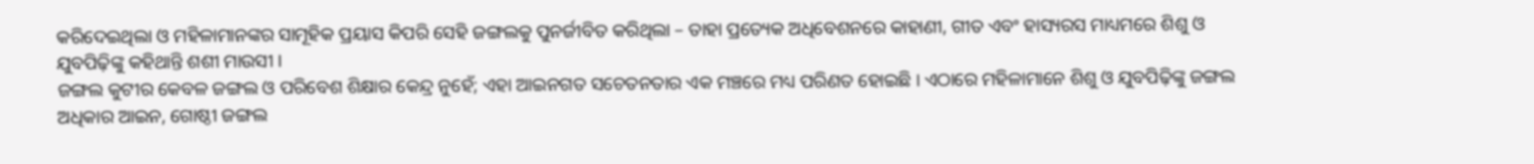କରିଦେଇଥିଲା ଓ ମହିଳାମାନଙ୍କର ସାମୂହିକ ପ୍ରୟାସ କିପରି ସେହି ଜଙ୍ଗଲକୁ ପୁନର୍ଜୀବିତ କରିଥିଲା – ତାହା ପ୍ରତ୍ୟେକ ଅଧିବେଶନରେ କାହାଣୀ, ଗୀତ ଏବଂ ହାସ୍ୟରସ ମାଧ୍ୟମରେ ଶିଶୁ ଓ ଯୁବପିଢ଼ିଙ୍କୁ କହିଥାନ୍ତି ଶଶୀ ମାଉସୀ ।
ଜଙ୍ଗଲ କୁଟୀର କେବଳ ଜଙ୍ଗଲ ଓ ପରିବେଶ ଶିକ୍ଷାର କେନ୍ଦ୍ର ନୁହେଁ; ଏହା ଆଇନଗତ ସଚେତନତାର ଏକ ମଞ୍ଚରେ ମଧ୍ୟ ପରିଣତ ହୋଇଛି । ଏଠାରେ ମହିଳାମାନେ ଶିଶୁ ଓ ଯୁବପିଢ଼ିଙ୍କୁ ଜଙ୍ଗଲ ଅଧିକାର ଆଇନ, ଗୋଷ୍ଠୀ ଜଙ୍ଗଲ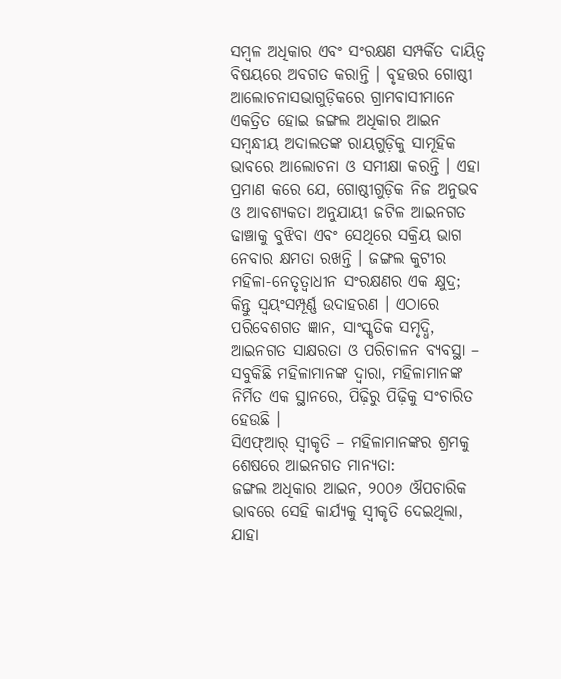ସମ୍ବଳ ଅଧିକାର ଏବଂ ସଂରକ୍ଷଣ ସମ୍ପର୍କିତ ଦାୟିତ୍ୱ ବିଷୟରେ ଅବଗତ କରାନ୍ତି । ବୃହତ୍ତର ଗୋଷ୍ଠୀ ଆଲୋଚନାସଭାଗୁଡ଼ିକରେ ଗ୍ରାମବାସୀମାନେ ଏକତ୍ରିତ ହୋଇ ଜଙ୍ଗଲ ଅଧିକାର ଆଇନ ସମ୍ୱନ୍ଧୀୟ ଅଦାଲତଙ୍କ ରାୟଗୁଡ଼ିକୁ ସାମୂହିକ ଭାବରେ ଆଲୋଚନା ଓ ସମୀକ୍ଷା କରନ୍ତି । ଏହା ପ୍ରମାଣ କରେ ଯେ, ଗୋଷ୍ଠୀଗୁଡ଼ିକ ନିଜ ଅନୁଭବ ଓ ଆବଶ୍ୟକତା ଅନୁଯାୟୀ ଜଟିଳ ଆଇନଗତ ଢାଞ୍ଚାକୁ ବୁଝିବା ଏବଂ ସେଥିରେ ସକ୍ରିୟ ଭାଗ ନେବାର କ୍ଷମତା ରଖନ୍ତି । ଜଙ୍ଗଲ କୁଟୀର ମହିଳା-ନେତୃତ୍ୱାଧୀନ ସଂରକ୍ଷଣର ଏକ କ୍ଷୁଦ୍ର; କିନ୍ତୁ ସ୍ୱୟଂସମ୍ପୂର୍ଣ୍ଣ ଉଦାହରଣ । ଏଠାରେ ପରିବେଶଗତ ଜ୍ଞାନ, ସାଂସ୍କୃତିକ ସମୃଦ୍ଧି, ଆଇନଗତ ସାକ୍ଷରତା ଓ ପରିଚାଳନ ବ୍ୟବସ୍ଥା – ସବୁକିଛି ମହିଳାମାନଙ୍କ ଦ୍ୱାରା, ମହିଳାମାନଙ୍କ ନିର୍ମିତ ଏକ ସ୍ଥାନରେ, ପିଢ଼ିରୁ ପିଢ଼ିକୁ ସଂଚାରିତ ହେଉଛି ।
ସିଏଫ୍ଆର୍ ସ୍ୱୀକୃତି – ମହିଳାମାନଙ୍କର ଶ୍ରମକୁ ଶେଷରେ ଆଇନଗତ ମାନ୍ୟତା:
ଜଙ୍ଗଲ ଅଧିକାର ଆଇନ, ୨୦୦୬ ଔପଚାରିକ ଭାବରେ ସେହି କାର୍ଯ୍ୟକୁ ସ୍ୱୀକୃତି ଦେଇଥିଲା, ଯାହା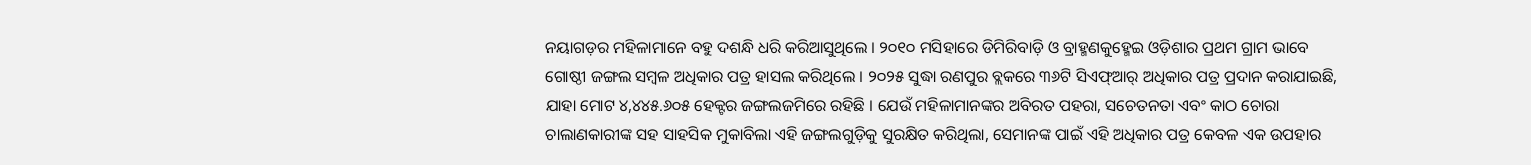ନୟାଗଡ଼ର ମହିଳାମାନେ ବହୁ ଦଶନ୍ଧି ଧରି କରିଆସୁଥିଲେ । ୨୦୧୦ ମସିହାରେ ଡିମିରିବାଡ଼ି ଓ ବ୍ରାହ୍ମଣକୁହ୍ମେଇ ଓଡ଼ିଶାର ପ୍ରଥମ ଗ୍ରାମ ଭାବେ ଗୋଷ୍ଠୀ ଜଙ୍ଗଲ ସମ୍ବଳ ଅଧିକାର ପତ୍ର ହାସଲ କରିଥିଲେ । ୨୦୨୫ ସୁଦ୍ଧା ରଣପୁର ବ୍ଲକରେ ୩୬ଟି ସିଏଫ୍ଆର୍ ଅଧିକାର ପତ୍ର ପ୍ରଦାନ କରାଯାଇଛି, ଯାହା ମୋଟ ୪,୪୪୫.୬୦୫ ହେକ୍ଟର ଜଙ୍ଗଲଜମିରେ ରହିଛି । ଯେଉଁ ମହିଳାମାନଙ୍କର ଅବିରତ ପହରା, ସଚେତନତା ଏବଂ କାଠ ଚୋରା ଚାଲାଣକାରୀଙ୍କ ସହ ସାହସିକ ମୁକାବିଲା ଏହି ଜଙ୍ଗଲଗୁଡ଼ିକୁ ସୁରକ୍ଷିତ କରିଥିଲା, ସେମାନଙ୍କ ପାଇଁ ଏହି ଅଧିକାର ପତ୍ର କେବଳ ଏକ ଉପହାର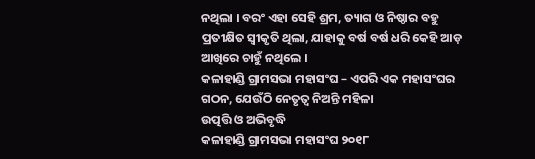ନଥିଲା । ବରଂ ଏହା ସେହି ଶ୍ରମ, ତ୍ୟାଗ ଓ ନିଷ୍ଠାର ବହୁ ପ୍ରତୀକ୍ଷିତ ସ୍ୱୀକୃତି ଥିଲା, ଯାହାକୁ ବର୍ଷ ବର୍ଷ ଧରି କେହି ଆଡ଼ ଆଖିରେ ଚାହୁଁ ନଥିଲେ ।
କଳାହାଣ୍ଡି ଗ୍ରାମସଭା ମହାସଂଘ – ଏପରି ଏକ ମହାସଂଘର ଗଠନ, ଯେଉଁଠି ନେତୃତ୍ୱ ନିଅନ୍ତି ମହିଳା
ଉତ୍ପତ୍ତି ଓ ଅଭିବୃଦ୍ଧି
କଳାହାଣ୍ଡି ଗ୍ରାମସଭା ମହାସଂଘ ୨୦୧୮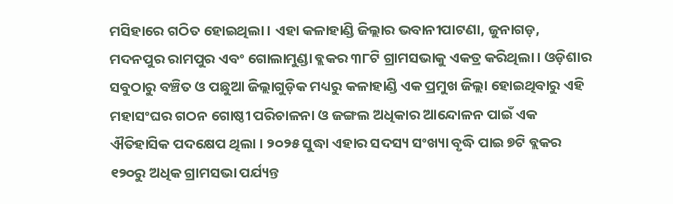ମସିହାରେ ଗଠିତ ହୋଇଥିଲା । ଏହା କଳାହାଣ୍ଡି ଜିଲ୍ଲାର ଭବାନୀପାଟଣା, ଜୁନାଗଡ଼, ମଦନପୁର ରାମପୁର ଏବଂ ଗୋଲାମୁଣ୍ଡା ବ୍ଲକର ୩୮ଟି ଗ୍ରାମସଭାକୁ ଏକତ୍ର କରିଥିଲା । ଓଡ଼ିଶାର ସବୁଠାରୁ ବଞ୍ଚିତ ଓ ପଛୁଆ ଜିଲ୍ଲାଗୁଡ଼ିକ ମଧ୍ୟରୁ କଳାହାଣ୍ଡି ଏକ ପ୍ରମୁଖ ଜିଲ୍ଲା ହୋଇଥିବାରୁ ଏହି ମହାସଂଘର ଗଠନ ଗୋଷ୍ଠୀ ପରିଚାଳନା ଓ ଜଙ୍ଗଲ ଅଧିକାର ଆନ୍ଦୋଳନ ପାଇଁ ଏକ ଐତିହାସିକ ପଦକ୍ଷେପ ଥିଲା । ୨୦୨୫ ସୁଦ୍ଧା ଏହାର ସଦସ୍ୟ ସଂଖ୍ୟା ବୃଦ୍ଧି ପାଇ ୭ଟି ବ୍ଲକର ୧୨୦ରୁ ଅଧିକ ଗ୍ରାମସଭା ପର୍ଯ୍ୟନ୍ତ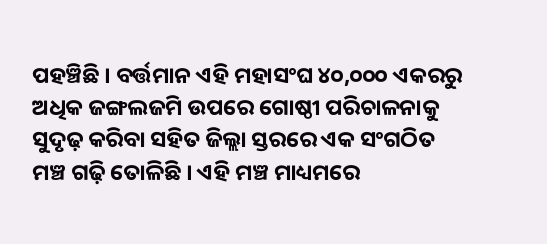ପହଞ୍ଚିଛି । ବର୍ତ୍ତମାନ ଏହି ମହାସଂଘ ୪୦,୦୦୦ ଏକରରୁ ଅଧିକ ଜଙ୍ଗଲଜମି ଉପରେ ଗୋଷ୍ଠୀ ପରିଚାଳନାକୁ ସୁଦୃଢ଼ କରିବା ସହିତ ଜିଲ୍ଲା ସ୍ତରରେ ଏକ ସଂଗଠିତ ମଞ୍ଚ ଗଢ଼ି ତୋଳିଛି । ଏହି ମଞ୍ଚ ମାଧ୍ୟମରେ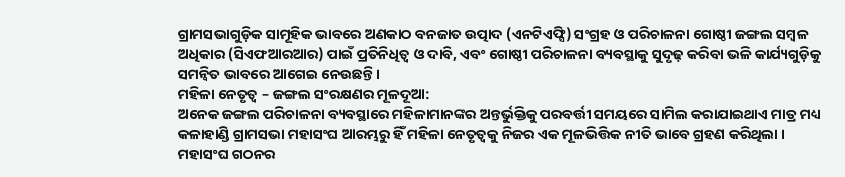ଗ୍ରାମସଭାଗୁଡ଼ିକ ସାମୂହିକ ଭାବରେ ଅଣକାଠ ବନଜାତ ଉତ୍ପାଦ (ଏନଟିଏଫ୍ସି) ସଂଗ୍ରହ ଓ ପରିଚାଳନା ଗୋଷ୍ଠୀ ଜଙ୍ଗଲ ସମ୍ବଳ ଅଧିକାର (ସିଏଫଆରଆର) ପାଇଁ ପ୍ରତିନିଧିତ୍ୱ ଓ ଦାବି, ଏବଂ ଗୋଷ୍ଠୀ ପରିଚାଳନା ବ୍ୟବସ୍ଥାକୁ ସୁଦୃଢ଼ କରିବା ଭଳି କାର୍ଯ୍ୟଗୁଡ଼ିକୁ ସମନ୍ୱିତ ଭାବରେ ଆଗେଇ ନେଉଛନ୍ତି ।
ମହିଳା ନେତୃତ୍ୱ – ଜଙ୍ଗଲ ସଂରକ୍ଷଣର ମୂଳଦୂଆ:
ଅନେକ ଜଙ୍ଗଲ ପରିଚାଳନା ବ୍ୟବସ୍ଥାରେ ମହିଳାମାନଙ୍କର ଅନ୍ତର୍ଭୁକ୍ତିକୁ ପରବର୍ତ୍ତୀ ସମୟରେ ସାମିଲ କରାଯାଇଥାଏ ମାତ୍ର ମଧ୍ୟ କଳାହାଣ୍ଡି ଗ୍ରାମସଭା ମହାସଂଘ ଆରମ୍ଭରୁ ହିଁ ମହିଳା ନେତୃତ୍ୱକୁ ନିଜର ଏକ ମୂଳଭିତ୍ତିକ ନୀତି ଭାବେ ଗ୍ରହଣ କରିଥିଲା । ମହାସଂଘ ଗଠନର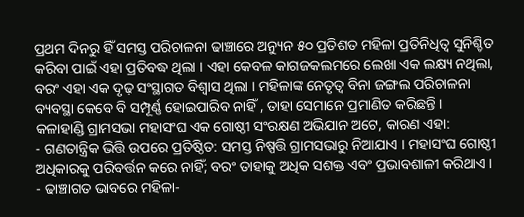ପ୍ରଥମ ଦିନରୁ ହିଁ ସମସ୍ତ ପରିଚାଳନା ଢାଞ୍ଚାରେ ଅନ୍ୟୁନ ୫୦ ପ୍ରତିଶତ ମହିଳା ପ୍ରତିନିଧିତ୍ୱ ସୁନିଶ୍ଚିତ କରିବା ପାଇଁ ଏହା ପ୍ରତିବଦ୍ଧ ଥିଲା । ଏହା କେବଳ କାଗଜକଲମରେ ଲେଖା ଏକ ଲକ୍ଷ୍ୟ ନଥିଲା, ବରଂ ଏହା ଏକ ଦୃଢ଼ ସଂସ୍ଥାଗତ ବିଶ୍ୱାସ ଥିଲା । ମହିଳାଙ୍କ ନେତୃତ୍ୱ ବିନା ଜଙ୍ଗଲ ପରିଚାଳନା ବ୍ୟବସ୍ଥା କେବେ ବି ସମ୍ପୂର୍ଣ୍ଣ ହୋଇପାରିବ ନାହିଁ , ତାହା ସେମାନେ ପ୍ରମାଣିତ କରିଛନ୍ତି ।
କଳାହାଣ୍ଡି ଗ୍ରାମସଭା ମହାସଂଘ ଏକ ଗୋଷ୍ଠୀ ସଂରକ୍ଷଣ ଅଭିଯାନ ଅଟେ, କାରଣ ଏହା:
- ଗଣତାନ୍ତ୍ରିକ ଭିତ୍ତି ଉପରେ ପ୍ରତିଷ୍ଠିତ: ସମସ୍ତ ନିଷ୍ପତ୍ତି ଗ୍ରାମସଭାରୁ ନିଆଯାଏ । ମହାସଂଘ ଗୋଷ୍ଠୀ ଅଧିକାରକୁ ପରିବର୍ତ୍ତନ କରେ ନାହିଁ; ବରଂ ତାହାକୁ ଅଧିକ ସଶକ୍ତ ଏବଂ ପ୍ରଭାବଶାଳୀ କରିଥାଏ ।
- ଢାଞ୍ଚାଗତ ଭାବରେ ମହିଳା-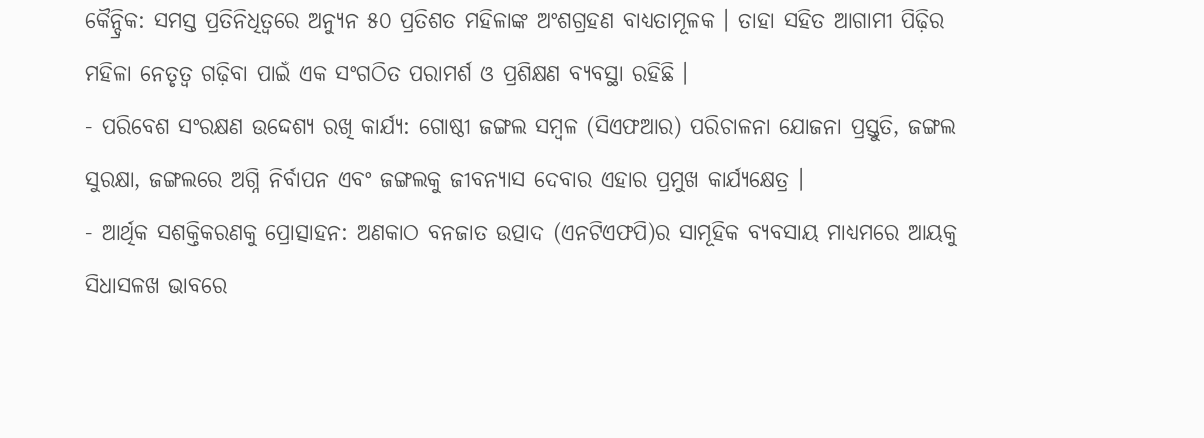କୈନ୍ଦ୍ରିକ: ସମସ୍ତ ପ୍ରତିନିଧିତ୍ୱରେ ଅନ୍ୟୁନ ୫୦ ପ୍ରତିଶତ ମହିଳାଙ୍କ ଅଂଶଗ୍ରହଣ ବାଧ୍ୟତାମୂଳକ । ତାହା ସହିତ ଆଗାମୀ ପିଢ଼ିର ମହିଳା ନେତୃତ୍ୱ ଗଢ଼ିବା ପାଇଁ ଏକ ସଂଗଠିତ ପରାମର୍ଶ ଓ ପ୍ରଶିକ୍ଷଣ ବ୍ୟବସ୍ଥା ରହିଛି ।
- ପରିବେଶ ସଂରକ୍ଷଣ ଉଦ୍ଦେଶ୍ୟ ରଖି କାର୍ଯ୍ୟ: ଗୋଷ୍ଠୀ ଜଙ୍ଗଲ ସମ୍ବଳ (ସିଏଫଆର) ପରିଚାଳନା ଯୋଜନା ପ୍ରସ୍ତୁତି, ଜଙ୍ଗଲ ସୁରକ୍ଷା, ଜଙ୍ଗଲରେ ଅଗ୍ନି ନିର୍ବାପନ ଏବଂ ଜଙ୍ଗଲକୁ ଜୀବନ୍ୟାସ ଦେବାର ଏହାର ପ୍ରମୁଖ କାର୍ଯ୍ୟକ୍ଷେତ୍ର ।
- ଆର୍ଥିକ ସଶକ୍ତିକରଣକୁ ପ୍ରୋତ୍ସାହନ: ଅଣକାଠ ବନଜାତ ଉତ୍ପାଦ (ଏନଟିଏଫପି)ର ସାମୂହିକ ବ୍ୟବସାୟ ମାଧ୍ୟମରେ ଆୟକୁ ସିଧାସଳଖ ଭାବରେ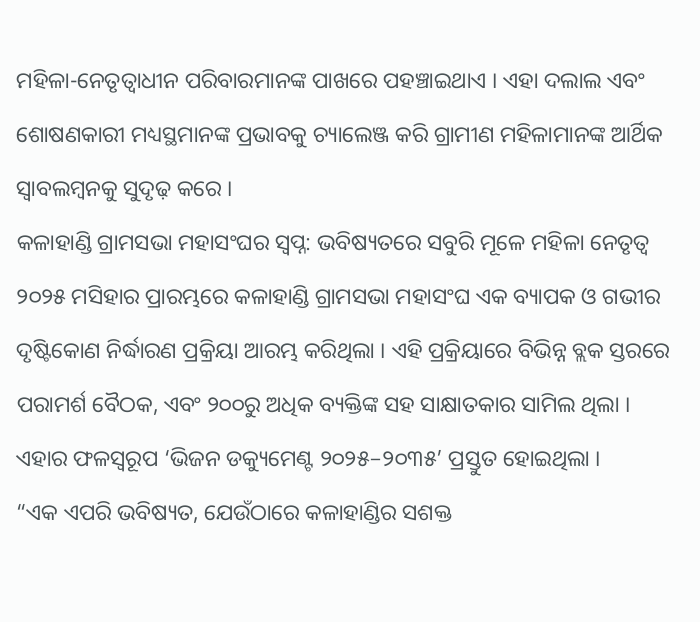ମହିଳା-ନେତୃତ୍ୱାଧୀନ ପରିବାରମାନଙ୍କ ପାଖରେ ପହଞ୍ଚାଇଥାଏ । ଏହା ଦଲାଲ ଏବଂ ଶୋଷଣକାରୀ ମଧ୍ୟସ୍ଥମାନଙ୍କ ପ୍ରଭାବକୁ ଚ୍ୟାଲେଞ୍ଜ କରି ଗ୍ରାମୀଣ ମହିଳାମାନଙ୍କ ଆର୍ଥିକ ସ୍ୱାବଲମ୍ୱନକୁ ସୁଦୃଢ଼ କରେ ।
କଳାହାଣ୍ଡି ଗ୍ରାମସଭା ମହାସଂଘର ସ୍ୱପ୍ନ: ଭବିଷ୍ୟତରେ ସବୁରି ମୂଳେ ମହିଳା ନେତୃତ୍ୱ
୨୦୨୫ ମସିହାର ପ୍ରାରମ୍ଭରେ କଳାହାଣ୍ଡି ଗ୍ରାମସଭା ମହାସଂଘ ଏକ ବ୍ୟାପକ ଓ ଗଭୀର ଦୃଷ୍ଟିକୋଣ ନିର୍ଦ୍ଧାରଣ ପ୍ରକ୍ରିୟା ଆରମ୍ଭ କରିଥିଲା । ଏହି ପ୍ରକ୍ରିୟାରେ ବିଭିନ୍ନ ବ୍ଲକ ସ୍ତରରେ ପରାମର୍ଶ ବୈଠକ, ଏବଂ ୨୦୦ରୁ ଅଧିକ ବ୍ୟକ୍ତିଙ୍କ ସହ ସାକ୍ଷାତକାର ସାମିଲ ଥିଲା । ଏହାର ଫଳସ୍ୱରୂପ ‘ଭିଜନ ଡକ୍ୟୁମେଣ୍ଟ ୨୦୨୫–୨୦୩୫’ ପ୍ରସ୍ତୁତ ହୋଇଥିଲା ।
“ଏକ ଏପରି ଭବିଷ୍ୟତ, ଯେଉଁଠାରେ କଳାହାଣ୍ଡିର ସଶକ୍ତ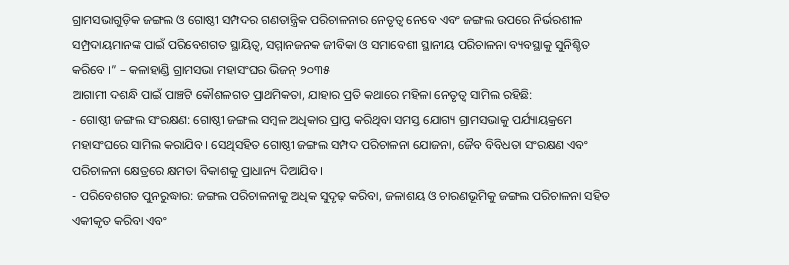ଗ୍ରାମସଭାଗୁଡ଼ିକ ଜଙ୍ଗଲ ଓ ଗୋଷ୍ଠୀ ସମ୍ପଦର ଗଣତାନ୍ତ୍ରିକ ପରିଚାଳନାର ନେତୃତ୍ୱ ନେବେ ଏବଂ ଜଙ୍ଗଲ ଉପରେ ନିର୍ଭରଶୀଳ ସମ୍ପ୍ରଦାୟମାନଙ୍କ ପାଇଁ ପରିବେଶଗତ ସ୍ଥାୟିତ୍ୱ, ସମ୍ମାନଜନକ ଜୀବିକା ଓ ସମାବେଶୀ ସ୍ଥାନୀୟ ପରିଚାଳନା ବ୍ୟବସ୍ଥାକୁ ସୁନିଶ୍ଚିତ କରିବେ ।” – କଳାହାଣ୍ଡି ଗ୍ରାମସଭା ମହାସଂଘର ଭିଜନ୍ ୨୦୩୫
ଆଗାମୀ ଦଶନ୍ଧି ପାଇଁ ପାଞ୍ଚଟି କୌଶଳଗତ ପ୍ରାଥମିକତା, ଯାହାର ପ୍ରତି କଥାରେ ମହିଳା ନେତୃତ୍ୱ ସାମିଲ ରହିଛି:
- ଗୋଷ୍ଠୀ ଜଙ୍ଗଲ ସଂରକ୍ଷଣ: ଗୋଷ୍ଠୀ ଜଙ୍ଗଲ ସମ୍ବଳ ଅଧିକାର ପ୍ରାପ୍ତ କରିଥିବା ସମସ୍ତ ଯୋଗ୍ୟ ଗ୍ରାମସଭାକୁ ପର୍ଯ୍ୟାୟକ୍ରମେ ମହାସଂଘରେ ସାମିଲ କରାଯିବ । ସେଥିସହିତ ଗୋଷ୍ଠୀ ଜଙ୍ଗଲ ସମ୍ପଦ ପରିଚାଳନା ଯୋଜନା, ଜୈବ ବିବିଧତା ସଂରକ୍ଷଣ ଏବଂ ପରିଚାଳନା କ୍ଷେତ୍ରରେ କ୍ଷମତା ବିକାଶକୁ ପ୍ରାଧାନ୍ୟ ଦିଆଯିବ ।
- ପରିବେଶଗତ ପୁନରୁଦ୍ଧାର: ଜଙ୍ଗଲ ପରିଚାଳନାକୁ ଅଧିକ ସୁଦୃଢ଼ କରିବା, ଜଳାଶୟ ଓ ଚାରଣଭୂମିକୁ ଜଙ୍ଗଲ ପରିଚାଳନା ସହିତ ଏକୀକୃତ କରିବା ଏବଂ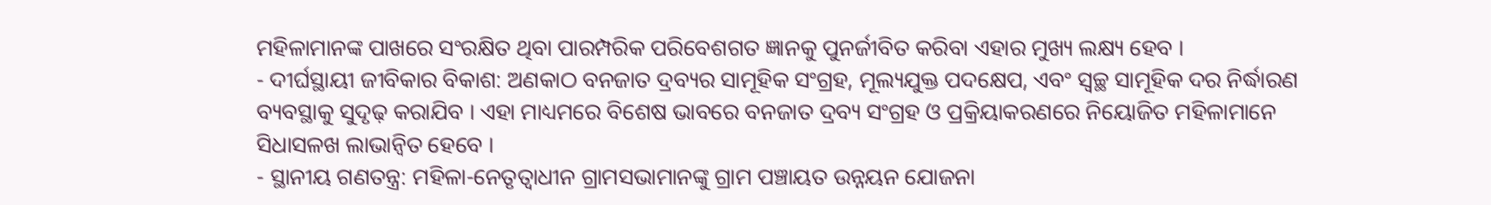ମହିଳାମାନଙ୍କ ପାଖରେ ସଂରକ୍ଷିତ ଥିବା ପାରମ୍ପରିକ ପରିବେଶଗତ ଜ୍ଞାନକୁ ପୁନର୍ଜୀବିତ କରିବା ଏହାର ମୁଖ୍ୟ ଲକ୍ଷ୍ୟ ହେବ ।
- ଦୀର୍ଘସ୍ଥାୟୀ ଜୀବିକାର ବିକାଶ: ଅଣକାଠ ବନଜାତ ଦ୍ରବ୍ୟର ସାମୂହିକ ସଂଗ୍ରହ, ମୂଲ୍ୟଯୁକ୍ତ ପଦକ୍ଷେପ, ଏବଂ ସ୍ୱଚ୍ଛ ସାମୂହିକ ଦର ନିର୍ଦ୍ଧାରଣ ବ୍ୟବସ୍ଥାକୁ ସୁଦୃଢ଼ କରାଯିବ । ଏହା ମାଧ୍ୟମରେ ବିଶେଷ ଭାବରେ ବନଜାତ ଦ୍ରବ୍ୟ ସଂଗ୍ରହ ଓ ପ୍ରକ୍ରିୟାକରଣରେ ନିୟୋଜିତ ମହିଳାମାନେ ସିଧାସଳଖ ଲାଭାନ୍ୱିତ ହେବେ ।
- ସ୍ଥାନୀୟ ଗଣତନ୍ତ୍ର: ମହିଳା-ନେତୃତ୍ୱାଧୀନ ଗ୍ରାମସଭାମାନଙ୍କୁ ଗ୍ରାମ ପଞ୍ଚାୟତ ଉନ୍ନୟନ ଯୋଜନା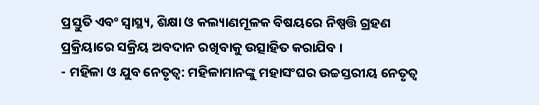ପ୍ରସ୍ତୁତି ଏବଂ ସ୍ୱାସ୍ଥ୍ୟ, ଶିକ୍ଷା ଓ କଲ୍ୟାଣମୂଳକ ବିଷୟରେ ନିଷ୍ପତ୍ତି ଗ୍ରହଣ ପ୍ରକ୍ରିୟାରେ ସକ୍ରିୟ ଅବଦାନ ରଖିବାକୁ ଉତ୍ସାହିତ କରାଯିବ ।
- ମହିଳା ଓ ଯୁବ ନେତୃତ୍ୱ: ମହିଳାମାନଙ୍କୁ ମହାସଂଘର ଉଚ୍ଚସ୍ତରୀୟ ନେତୃତ୍ୱ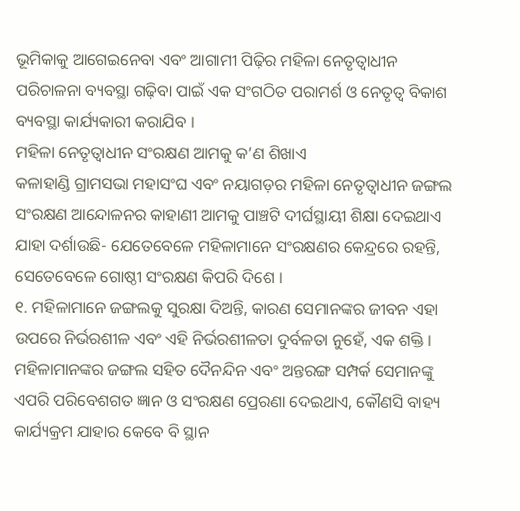ଭୂମିକାକୁ ଆଗେଇନେବା ଏବଂ ଆଗାମୀ ପିଢ଼ିର ମହିଳା ନେତୃତ୍ୱାଧୀନ ପରିଚାଳନା ବ୍ୟବସ୍ଥା ଗଢ଼ିବା ପାଇଁ ଏକ ସଂଗଠିତ ପରାମର୍ଶ ଓ ନେତୃତ୍ୱ ବିକାଶ ବ୍ୟବସ୍ଥା କାର୍ଯ୍ୟକାରୀ କରାଯିବ ।
ମହିଳା ନେତୃତ୍ୱାଧୀନ ସଂରକ୍ଷଣ ଆମକୁ କ’ଣ ଶିଖାଏ
କଳାହାଣ୍ଡି ଗ୍ରାମସଭା ମହାସଂଘ ଏବଂ ନୟାଗଡ଼ର ମହିଳା ନେତୃତ୍ୱାଧୀନ ଜଙ୍ଗଲ ସଂରକ୍ଷଣ ଆନ୍ଦୋଳନର କାହାଣୀ ଆମକୁ ପାଞ୍ଚଟି ଦୀର୍ଘସ୍ଥାୟୀ ଶିକ୍ଷା ଦେଇଥାଏ ଯାହା ଦର୍ଶାଉଛି- ଯେତେବେଳେ ମହିଳାମାନେ ସଂରକ୍ଷଣର କେନ୍ଦ୍ରରେ ରହନ୍ତି, ସେତେବେଳେ ଗୋଷ୍ଠୀ ସଂରକ୍ଷଣ କିପରି ଦିଶେ ।
୧. ମହିଳାମାନେ ଜଙ୍ଗଲକୁ ସୁରକ୍ଷା ଦିଅନ୍ତି, କାରଣ ସେମାନଙ୍କର ଜୀବନ ଏହା ଉପରେ ନିର୍ଭରଶୀଳ ଏବଂ ଏହି ନିର୍ଭରଶୀଳତା ଦୁର୍ବଳତା ନୁହେଁ, ଏକ ଶକ୍ତି । ମହିଳାମାନଙ୍କର ଜଙ୍ଗଲ ସହିତ ଦୈନନ୍ଦିନ ଏବଂ ଅନ୍ତରଙ୍ଗ ସମ୍ପର୍କ ସେମାନଙ୍କୁ ଏପରି ପରିବେଶଗତ ଜ୍ଞାନ ଓ ସଂରକ୍ଷଣ ପ୍ରେରଣା ଦେଇଥାଏ, କୌଣସି ବାହ୍ୟ କାର୍ଯ୍ୟକ୍ରମ ଯାହାର କେବେ ବି ସ୍ଥାନ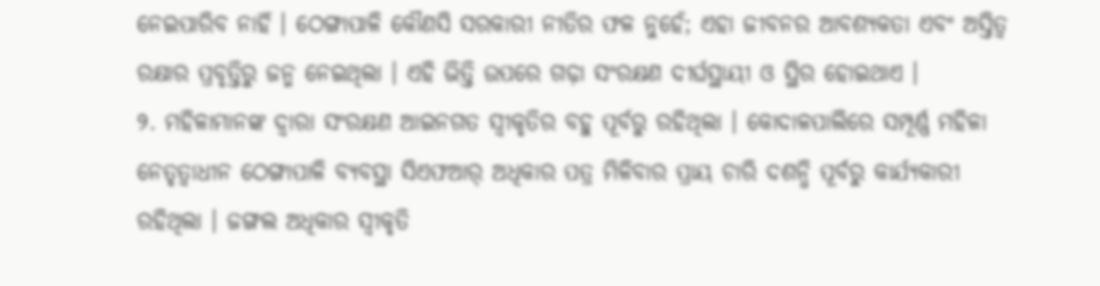ନେଇପାରିବ ନାହିଁ । ଠେଙ୍ଗାପାଳି କୌଣସି ସରକାରୀ ନୀତିର ଫଳ ନୁହେଁ; ଏହା ଜୀବନର ଆବଶ୍ୟକତା ଏବଂ ଅସ୍ତିତ୍ୱ ରକ୍ଷାର ପ୍ରବୃତ୍ତିରୁ ଜନ୍ମ ନେଇଥିଲା । ଏହି ଭିତ୍ତି ଉପରେ ଗଢ଼ା ସଂରକ୍ଷଣ ଦୀର୍ଘସ୍ଥାୟୀ ଓ ସ୍ଥିର ହୋଇଥାଏ ।
୨. ମହିଳାମାନଙ୍କ ଦ୍ୱାରା ସଂରକ୍ଷଣ ଆଇନଗତ ସ୍ୱୀକୃତିର ବହୁ ପୂର୍ବରୁ ରହିଥିଲା । କୋଦାଳପାଲିରେ ସମ୍ପୂର୍ଣ୍ଣ ମହିଳା ନେତୃତ୍ୱାଧୀନ ଠେଙ୍ଗାପାଳି ବ୍ୟବସ୍ଥା ସିଏଫଆର୍ ଅଧିକାର ପତ୍ର ମିଳିବାର ପ୍ରାୟ ଚାରି ଦଶନ୍ଧି ପୂର୍ବରୁ କାର୍ଯ୍ୟକାରୀ ରହିଥିଲା । ଜଙ୍ଗଲ ଅଧିକାର ସ୍ୱୀକୃତି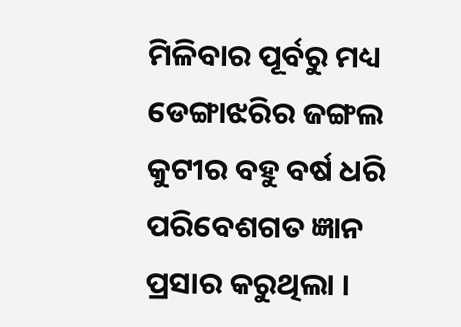ମିଳିବାର ପୂର୍ବରୁ ମଧ୍ୟ ଡେଙ୍ଗାଝରିର ଜଙ୍ଗଲ କୁଟୀର ବହୁ ବର୍ଷ ଧରି ପରିବେଶଗତ ଜ୍ଞାନ ପ୍ରସାର କରୁଥିଲା ।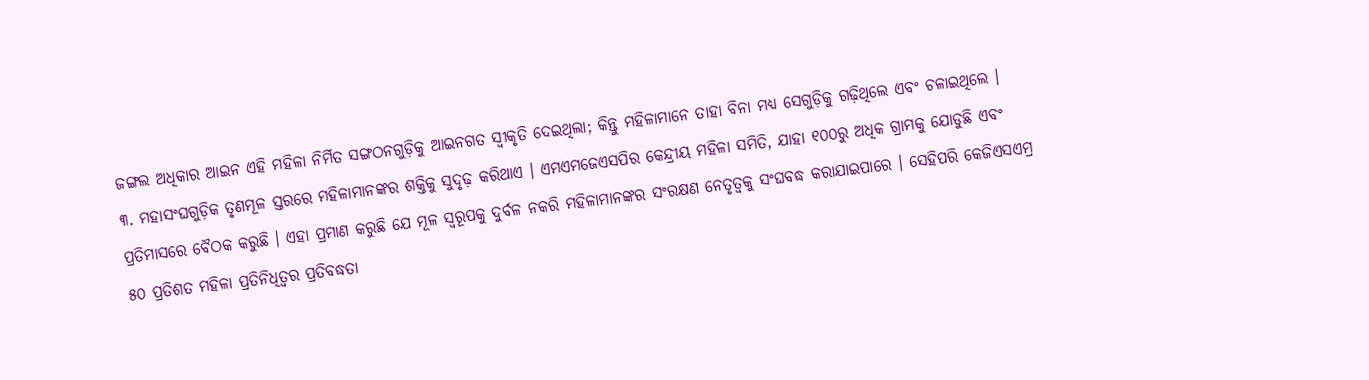ଜଙ୍ଗଲ ଅଧିକାର ଆଇନ ଏହି ମହିଳା ନିର୍ମିତ ସଙ୍ଗଠନଗୁଡ଼ିକୁ ଆଇନଗତ ସ୍ୱୀକୃତି ଦେଇଥିଲା; କିନ୍ତୁ ମହିଳାମାନେ ତାହା ବିନା ମଧ୍ୟ ସେଗୁଡ଼ିକୁ ଗଢ଼ିଥିଲେ ଏବଂ ଚଳାଇଥିଲେ ।
୩. ମହାସଂଘଗୁଡ଼ିକ ତୃଣମୂଳ ସ୍ତରରେ ମହିଳାମାନଙ୍କର ଶକ୍ତିକୁ ସୁଦୃଢ଼ କରିଥାଏ । ଏମଏମଜେଏସପିର କେନ୍ଦ୍ରୀୟ ମହିଳା ସମିତି, ଯାହା ୧୦୦ରୁ ଅଧିକ ଗ୍ରାମକୁ ଯୋଡୁଛି ଏବଂ ପ୍ରତିମାସରେ ବୈଠକ କରୁଛି । ଏହା ପ୍ରମାଣ କରୁଛି ଯେ ମୂଳ ସ୍ୱରୂପକୁ ଦୁର୍ବଳ ନକରି ମହିଳାମାନଙ୍କର ସଂରକ୍ଷଣ ନେତୃତ୍ୱକୁ ସଂଘବଦ୍ଧ କରାଯାଇପାରେ । ସେହିପରି କେଜିଏସଏମ୍ର ୫୦ ପ୍ରତିଶତ ମହିଳା ପ୍ରତିନିଧିତ୍ୱର ପ୍ରତିବଦ୍ଧତା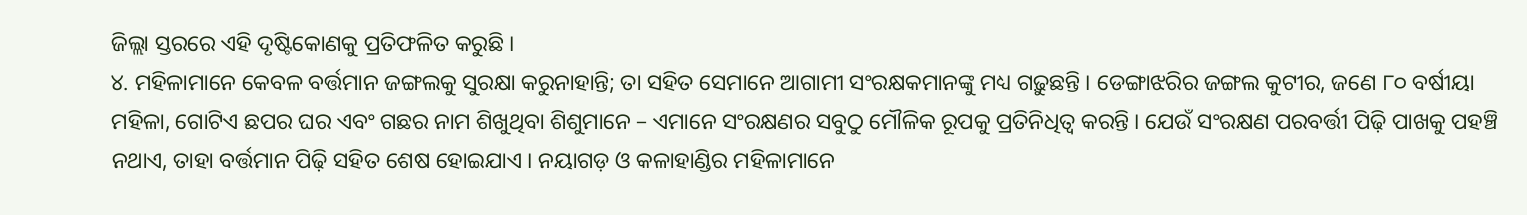ଜିଲ୍ଲା ସ୍ତରରେ ଏହି ଦୃଷ୍ଟିକୋଣକୁ ପ୍ରତିଫଳିତ କରୁଛି ।
୪. ମହିଳାମାନେ କେବଳ ବର୍ତ୍ତମାନ ଜଙ୍ଗଲକୁ ସୁରକ୍ଷା କରୁନାହାନ୍ତି; ତା ସହିତ ସେମାନେ ଆଗାମୀ ସଂରକ୍ଷକମାନଙ୍କୁ ମଧ୍ୟ ଗଢ଼ୁଛନ୍ତି । ଡେଙ୍ଗାଝରିର ଜଙ୍ଗଲ କୁଟୀର, ଜଣେ ୮୦ ବର୍ଷୀୟା ମହିଳା, ଗୋଟିଏ ଛପର ଘର ଏବଂ ଗଛର ନାମ ଶିଖୁଥିବା ଶିଶୁମାନେ – ଏମାନେ ସଂରକ୍ଷଣର ସବୁଠୁ ମୌଳିକ ରୂପକୁ ପ୍ରତିନିଧିତ୍ୱ କରନ୍ତି । ଯେଉଁ ସଂରକ୍ଷଣ ପରବର୍ତ୍ତୀ ପିଢ଼ି ପାଖକୁ ପହଞ୍ଚି ନଥାଏ, ତାହା ବର୍ତ୍ତମାନ ପିଢ଼ି ସହିତ ଶେଷ ହୋଇଯାଏ । ନୟାଗଡ଼ ଓ କଳାହାଣ୍ଡିର ମହିଳାମାନେ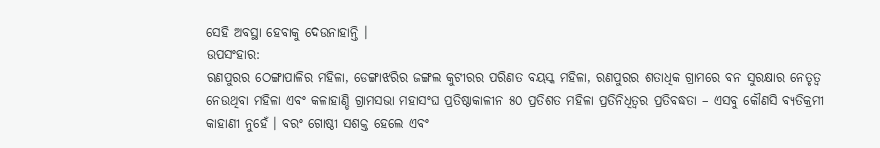ସେହି ଅବସ୍ଥା ହେବାକୁ ଦେଉନାହାନ୍ତି ।
ଉପସଂହାର:
ରଣପୁରର ଠେଙ୍ଗାପାଳିର ମହିଳା, ଡେଙ୍ଗାଝରିର ଜଙ୍ଗଲ କୁଟୀରର ପରିଣତ ବୟସ୍କ ମହିଳା, ରଣପୁରର ଶତାଧିକ ଗ୍ରାମରେ ବନ ସୁରକ୍ଷାର ନେତୃତ୍ୱ ନେଉଥିବା ମହିଳା ଏବଂ କଳାହାଣ୍ଡି ଗ୍ରାମସଭା ମହାସଂଘ ପ୍ରତିଷ୍ଠାକାଳୀନ ୫୦ ପ୍ରତିଶତ ମହିଳା ପ୍ରତିନିଧିତ୍ୱର ପ୍ରତିବଦ୍ଧତା – ଏସବୁ କୌଣସି ବ୍ୟତିକ୍ରମୀ କାହାଣୀ ନୁହେଁ । ବରଂ ଗୋଷ୍ଠୀ ସଶକ୍ତ ହେଲେ ଏବଂ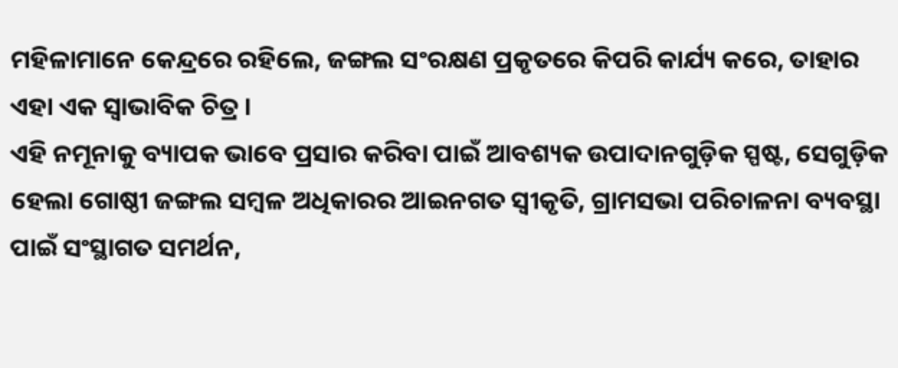ମହିଳାମାନେ କେନ୍ଦ୍ରରେ ରହିଲେ, ଜଙ୍ଗଲ ସଂରକ୍ଷଣ ପ୍ରକୃତରେ କିପରି କାର୍ଯ୍ୟ କରେ, ତାହାର ଏହା ଏକ ସ୍ୱାଭାବିକ ଚିତ୍ର ।
ଏହି ନମୂନାକୁ ବ୍ୟାପକ ଭାବେ ପ୍ରସାର କରିବା ପାଇଁ ଆବଶ୍ୟକ ଉପାଦାନଗୁଡ଼ିକ ସ୍ପଷ୍ଟ, ସେଗୁଡ଼ିକ ହେଲା ଗୋଷ୍ଠୀ ଜଙ୍ଗଲ ସମ୍ବଳ ଅଧିକାରର ଆଇନଗତ ସ୍ୱୀକୃତି, ଗ୍ରାମସଭା ପରିଚାଳନା ବ୍ୟବସ୍ଥା ପାଇଁ ସଂସ୍ଥାଗତ ସମର୍ଥନ,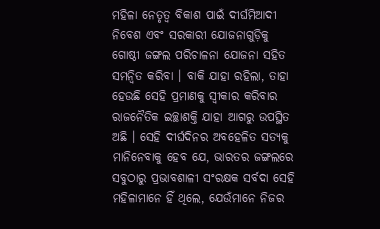ମହିଳା ନେତୃତ୍ୱ ବିକାଶ ପାଇଁ ଦୀର୍ଘମିଆଦୀ ନିବେଶ ଏବଂ ସରକାରୀ ଯୋଜନାଗୁଡ଼ିକୁ ଗୋଷ୍ଠୀ ଜଙ୍ଗଲ ପରିଚାଳନା ଯୋଜନା ସହିତ ସମନ୍ୱିତ କରିବା । ବାକି ଯାହା ରହିଲା, ତାହା ହେଉଛି ସେହି ପ୍ରମାଣକୁ ସ୍ୱୀକାର କରିବାର ରାଜନୈତିକ ଇଚ୍ଛାଶକ୍ତି ଯାହା ଆଗରୁ ଉପସ୍ଥିତ ଅଛି । ସେହି ଦୀର୍ଘଦିନର ଅବହେଳିତ ସତ୍ୟକୁ ମାନିନେବାକୁ ହେବ ଯେ, ଭାରତର ଜଙ୍ଗଲରେ ସବୁଠାରୁ ପ୍ରଭାବଶାଳୀ ସଂରକ୍ଷକ ସର୍ବଦା ସେହି ମହିଳାମାନେ ହିଁ ଥିଲେ, ଯେଉଁମାନେ ନିଜର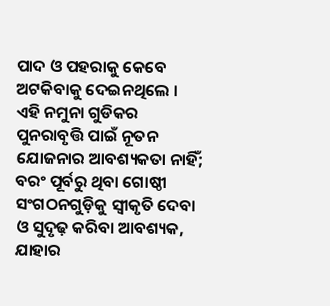ପାଦ ଓ ପହରାକୁ କେବେ ଅଟକିବାକୁ ଦେଇନଥିଲେ ।
ଏହି ନମୁନା ଗୁଡିକର ପୁନରାବୃତ୍ତି ପାଇଁ ନୂତନ ଯୋଜନାର ଆବଶ୍ୟକତା ନାହିଁ; ବରଂ ପୂର୍ବରୁ ଥିବା ଗୋଷ୍ଠୀ ସଂଗଠନଗୁଡ଼ିକୁ ସ୍ୱୀକୃତି ଦେବା ଓ ସୁଦୃଢ଼ କରିବା ଆବଶ୍ୟକ, ଯାହାର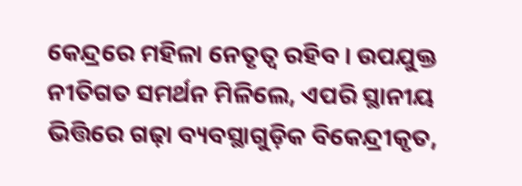କେନ୍ଦ୍ରରେ ମହିଳା ନେତୃତ୍ୱ ରହିବ । ଉପଯୁକ୍ତ ନୀତିଗତ ସମର୍ଥନ ମିଳିଲେ, ଏପରି ସ୍ଥାନୀୟ ଭିତ୍ତିରେ ଗଢ଼ା ବ୍ୟବସ୍ଥାଗୁଡ଼ିକ ବିକେନ୍ଦ୍ରୀକୃତ,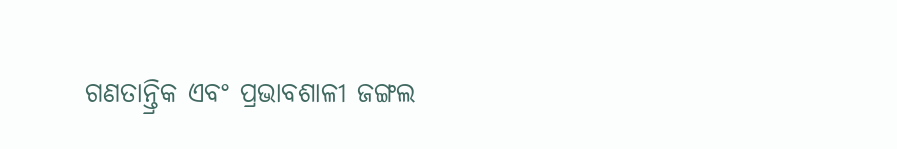ଗଣତାନ୍ତ୍ରିକ ଏବଂ ପ୍ରଭାବଶାଳୀ ଜଙ୍ଗଲ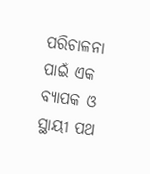ପରିଚାଳନା ପାଇଁ ଏକ ବ୍ୟାପକ ଓ ସ୍ଥାୟୀ ପଥ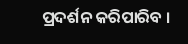ପ୍ରଦର୍ଶନ କରିପାରିବ ।